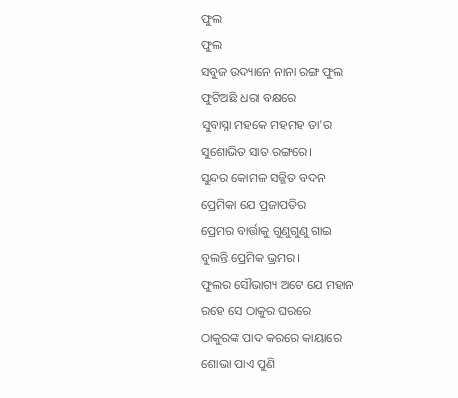ଫୁଲ
ଫୁଲ
ସବୁଜ ଉଦ୍ୟାନେ ନାନା ରଙ୍ଗ ଫୁଲ
ଫୁଟିଅଛି ଧରା ବକ୍ଷରେ
ସୁବାସ୍ନା ମହକେ ମହମହ ତା'ର
ସୁଶୋଭିତ ସାତ ରଙ୍ଗରେ।
ସୁନ୍ଦର କୋମଳ ସଜ୍ଜିତ ବଦନ
ପ୍ରେମିକା ଯେ ପ୍ରଜାପତିର
ପ୍ରେମର ବାର୍ତ୍ତାକୁ ଗୁଣୁଗୁଣୁ ଗାଇ
ବୁଲନ୍ତି ପ୍ରେମିକ ଭ୍ରମର।
ଫୁଲର ସୌଭାଗ୍ୟ ଅଟେ ଯେ ମହାନ
ରହେ ସେ ଠାକୁର ଘରରେ
ଠାକୁରଙ୍କ ପାଦ କରରେ କାୟାରେ
ଶୋଭା ପାଏ ପୁଣି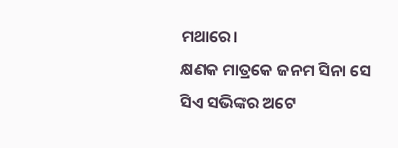ମଥାରେ।
କ୍ଷଣକ ମାତ୍ରକେ ଜନମ ସିନା ସେ
ସିଏ ସଭିଙ୍କର ଅଟେ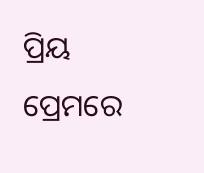ପ୍ରିୟ
ପ୍ରେମରେ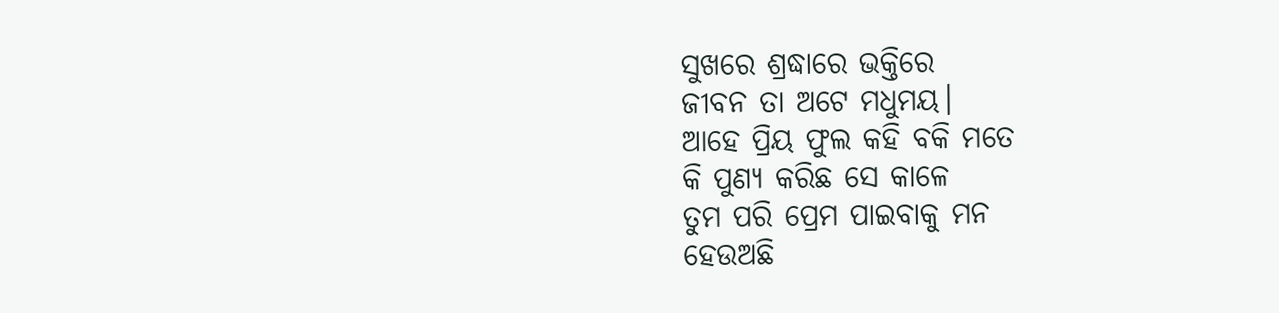ସୁଖରେ ଶ୍ରଦ୍ଧାରେ ଭକ୍ତିରେ
ଜୀବନ ତା ଅଟେ ମଧୁମୟ।
ଆହେ ପ୍ରିୟ ଫୁଲ କହି ବକି ମତେ
କି ପୁଣ୍ୟ କରିଛ ସେ କାଳେ
ତୁମ ପରି ପ୍ରେମ ପାଇବାକୁ ମନ
ହେଉଅଛି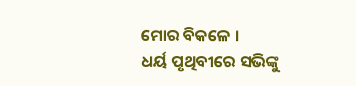ମୋର ବିକଳେ ।
ଧର୍ୟ ପୃଥିବୀରେ ସଭିଙ୍କୁ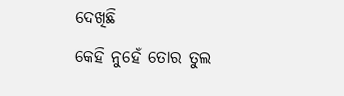ଦେଖିଛି
କେହି ନୁହେଁ ତୋର ତୁଲ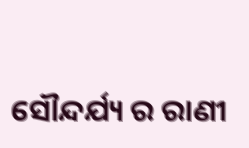ସୌନ୍ଦର୍ଯ୍ୟ ର ରାଣୀ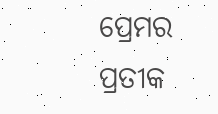ପ୍ରେମର ପ୍ରତୀକ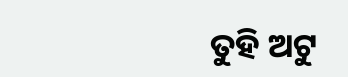ତୁହି ଅଟୁ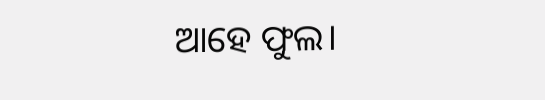ଆହେ ଫୁଲ।